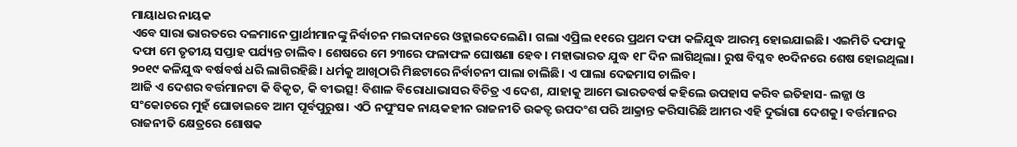ମାୟାଧର ନାୟକ
ଏବେ ସାରା ଭାରତରେ ଦଳମାନେ ପ୍ରାର୍ଥୀମାନଙ୍କୁ ନିର୍ବାଚନ ମଇଦାନରେ ଓହ୍ଲାଇଦେଲେଣି। ଗଲା ଏପ୍ରିଲ ୧୧ରେ ପ୍ରଥମ ଦଫା କଳିଯୁଦ୍ଧ ଆରମ୍ଭ ହୋଇଯାଇଛି। ଏଇମିତି ଦଫାକୁ ଦଫା ମେ ତୃତୀୟ ସପ୍ତାହ ପର୍ଯ୍ୟନ୍ତ ଚାଲିବ। ଶେଷରେ ମେ ୨୩ରେ ଫଳାଫଳ ଘୋଷଣା ହେବ। ମହାଭାରତ ଯୁଦ୍ଧ ୧୮ ଦିନ ଲାଗିଥିଲା। ରୁଷ ବିପ୍ଳବ ୧୦ଦିନରେ ଶେଷ ହୋଇଥିଲା। ୨୦୧୯ କଳିଯୁଦ୍ଧ ବର୍ଷବର୍ଷ ଧରି ଲାଗିରହିଛି। ଧର୍ମକୁ ଆଖିଠାରି ମିଛଟାରେ ନିର୍ବାଚନୀ ପାଲା ଚାଲିଛି। ଏ ପାଲା ଦେଢମାସ ଚାଲିବ।
ଆଜି ଏ ଦେଶର ବର୍ତ୍ତମାନଟା କି ବିକୃତ, କି ବୀଭତ୍ସ! ବିଶାଳ ବିରୋଧାଭାସର ବିଚିତ୍ର ଏ ଦେଶ, ଯାହାକୁ ଆମେ ଭାରତବର୍ଷ କହିଲେ ଉପହାସ କରିବ ଇତିହାସ- ଲଜ୍ଜା ଓ ସଂକୋଚରେ ମୁହଁ ଘୋଡାଇବେ ଆମ ପୂର୍ବପୁରୁଷ। ଏଠି ନପୁଂସକ ନାୟକହୀନ ରାଜନୀତି ଉକତ୍ଟ ଉପଦଂଶ ପରି ଆକ୍ରାନ୍ତ କରିସାରିଛି ଆମର ଏହି ଦୁର୍ଭାଗା ଦେଶକୁ। ବର୍ତ୍ତମାନର ରାଜନୀତି କ୍ଷେତ୍ରରେ ଶୋଷକ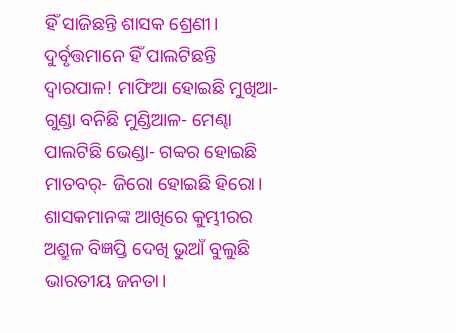ହିଁ ସାଜିଛନ୍ତି ଶାସକ ଶ୍ରେଣୀ। ଦୁର୍ବୃତ୍ତମାନେ ହିଁ ପାଲଟିଛନ୍ତି ଦ୍ୱାରପାଳ! ମାଫିଆ ହୋଇଛି ମୁଖିଆ- ଗୁଣ୍ଡା ବନିଛି ମୁଣ୍ଡିଆଳ- ମେଣ୍ଢା ପାଲଟିଛି ଭେଣ୍ଡା- ଗବ୍ବର ହୋଇଛି ମାତବର୍- ଜିରୋ ହୋଇଛି ହିରୋ।
ଶାସକମାନଙ୍କ ଆଖିରେ କୁମ୍ଭୀରର ଅଶ୍ରୁଳ ବିଜ୍ଞପ୍ତି ଦେଖି ଭୁଆଁ ବୁଲୁଛି ଭାରତୀୟ ଜନତା।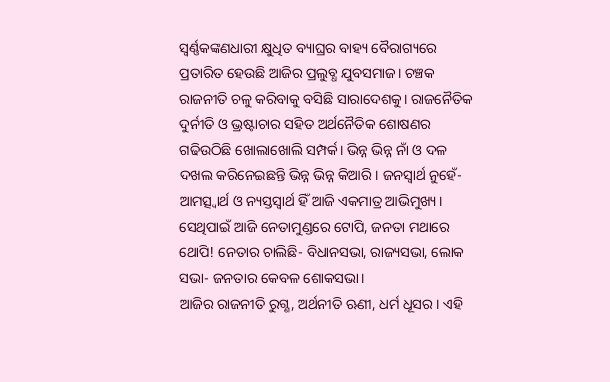ସ୍ବର୍ଣ୍ଣକଙ୍କଣଧାରୀ କ୍ଷୁଧିତ ବ୍ୟାଘ୍ରର ବାହ୍ୟ ବୈରାଗ୍ୟରେ ପ୍ରତାରିତ ହେଉଛି ଆଜିର ପ୍ରଲୁବ୍ଧ ଯୁବସମାଜ। ଚଞ୍ଚକ ରାଜନୀତି ଚଳୁ କରିବାକୁ ବସିଛି ସାରାଦେଶକୁ। ରାଜନୈତିକ ଦୁର୍ନୀତି ଓ ଭ୍ରଷ୍ଟାଚାର ସହିତ ଅର୍ଥନୈତିକ ଶୋଷଣର ଗଢିଉଠିଛି ଖୋଲାଖୋଲି ସମ୍ପର୍କ। ଭିନ୍ନ ଭିନ୍ନ ନାଁ ଓ ଦଳ ଦଖଲ କରିନେଇଛନ୍ତି ଭିନ୍ନ ଭିନ୍ନ କିଆରି। ଜନସ୍ବାର୍ଥ ନୁହେଁ- ଆମତ୍ସ୍ବାର୍ଥ ଓ ନ୍ୟସ୍ତସ୍ବାର୍ଥ ହିଁ ଆଜି ଏକମାତ୍ର ଆଭିମୁଖ୍ୟ। ସେଥିପାଇଁ ଆଜି ନେତାମୁଣ୍ଡରେ ଟୋପି, ଜନତା ମଥାରେ ଥୋପି! ନେତାର ଚାଲିଛି- ବିଧାନସଭା, ରାଜ୍ୟସଭା, ଲୋକ ସଭା- ଜନତାର କେବଳ ଶୋକସଭା।
ଆଜିର ରାଜନୀତି ରୁଗ୍ଣ, ଅର୍ଥନୀତି ଋଣୀ, ଧର୍ମ ଧୂସର। ଏହି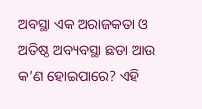ଅବସ୍ଥା ଏକ ଅରାଜକତା ଓ ଅତିଷ୍ଠ ଅବ୍ୟବସ୍ଥା ଛଡା ଆଉ କ’ଣ ହୋଇପାରେ? ଏହି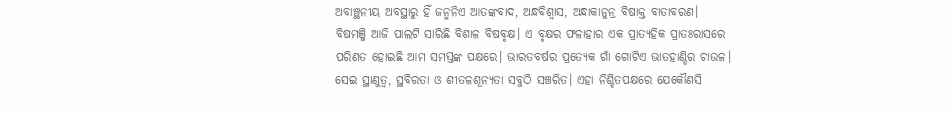ଅବାଞ୍ଛନୀୟ ଅବସ୍ଥାରୁ ହିଁ ଜନ୍ମନିଏ ଆତଙ୍କବାଦ, ଅନ୍ଧବିଶ୍ୱାସ, ଅନ୍ଧାକାନୁନ୍ର ବିଷାକ୍ତ ବାତାବରଣ। ବିଷମଞ୍ଜି ଆଜି ପାଲଟି ସାରିଛି ବିଶାଳ ବିଷବୃକ୍ଷ। ଏ ବୃକ୍ଷର ଫଳାହାର ଏକ ପ୍ରାତ୍ୟହିକ ପ୍ରାତଃରାସରେ ପରିଣତ ହୋଇଛି ଆମ ସମସ୍ତଙ୍କ ପକ୍ଷରେ। ଭାରତବର୍ଷର ପ୍ରତ୍ୟେକ ଗାଁ ଗୋଟିଏ ଭାତହାଣ୍ଡିର ଚାଉଳ। ସେଇ ସ୍ଥାଣୁତ୍ୱ, ସ୍ଥବିରତା ଓ ଶୀତଳଶୂନ୍ୟତା ସବୁଠି ସଞ୍ଚରିତ। ଏହା ନିଶ୍ଚିତପକ୍ଷରେ ଯେକୌଣସି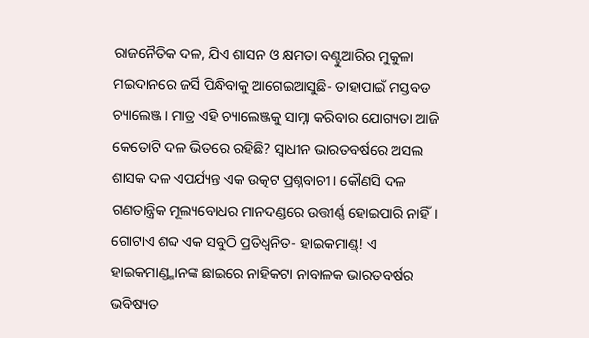ରାଜନୈତିକ ଦଳ, ଯିଏ ଶାସନ ଓ କ୍ଷମତା ବଣ୍ଟୁଆରିର ମୁକୁଳା ମଇଦାନରେ ଜର୍ସି ପିନ୍ଧିବାକୁ ଆଗେଇଆସୁଛି- ତାହାପାଇଁ ମସ୍ତବଡ ଚ୍ୟାଲେଞ୍ଜ। ମାତ୍ର ଏହି ଚ୍ୟାଲେଞ୍ଜକୁ ସାମ୍ନା କରିବାର ଯୋଗ୍ୟତା ଆଜି କେତୋଟି ଦଳ ଭିତରେ ରହିଛି? ସ୍ବାଧୀନ ଭାରତବର୍ଷରେ ଅସଲ ଶାସକ ଦଳ ଏପର୍ଯ୍ୟନ୍ତ ଏକ ଉତ୍କଟ ପ୍ରଶ୍ନବାଚୀ। କୌଣସି ଦଳ ଗଣତାନ୍ତ୍ରିକ ମୂଲ୍ୟବୋଧର ମାନଦଣ୍ଡରେ ଉତ୍ତୀର୍ଣ୍ଣ ହୋଇପାରି ନାହିଁ। ଗୋଟାଏ ଶବ୍ଦ ଏକ ସବୁଠି ପ୍ରତିଧ୍ୱନିତ- ହାଇକମାଣ୍ଡ୍! ଏ ହାଇକମାଣ୍ଡ୍ମାନଙ୍କ ଛାଇରେ ନାହିକଟା ନାବାଳକ ଭାରତବର୍ଷର ଭବିଷ୍ୟତ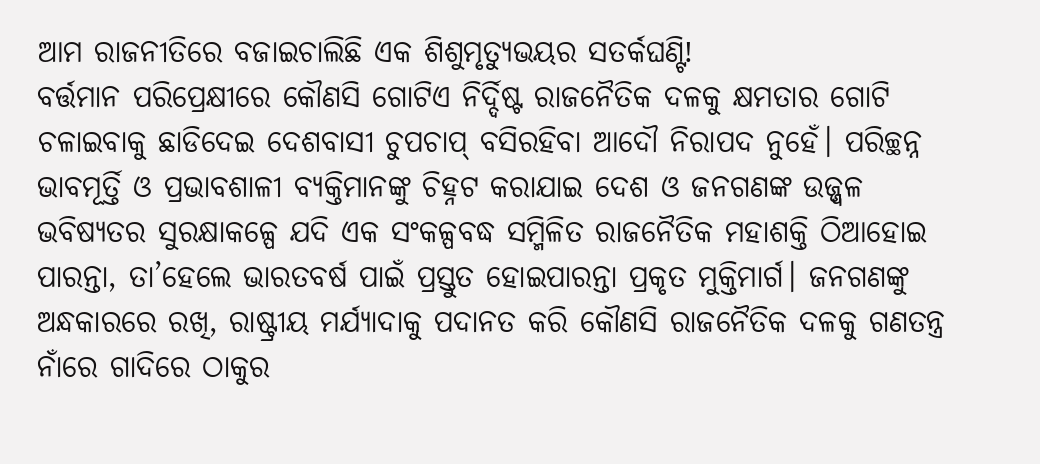ଆମ ରାଜନୀତିରେ ବଜାଇଚାଲିଛି ଏକ ଶିଶୁମୃତ୍ୟୁଭୟର ସତର୍କଘଣ୍ଟି!
ବର୍ତ୍ତମାନ ପରିପ୍ରେକ୍ଷୀରେ କୌଣସି ଗୋଟିଏ ନିର୍ଦ୍ଦିଷ୍ଟ ରାଜନୈତିକ ଦଳକୁ କ୍ଷମତାର ଗୋଟି ଚଳାଇବାକୁ ଛାଡିଦେଇ ଦେଶବାସୀ ଚୁପଚାପ୍ ବସିରହିବା ଆଦୌ ନିରାପଦ ନୁହେଁ। ପରିଚ୍ଛନ୍ନ ଭାବମୂର୍ତ୍ତି ଓ ପ୍ରଭାବଶାଳୀ ବ୍ୟକ୍ତିମାନଙ୍କୁ ଚିହ୍ନଟ କରାଯାଇ ଦେଶ ଓ ଜନଗଣଙ୍କ ଉଜ୍ଜ୍ୱଳ ଭବିଷ୍ୟତର ସୁରକ୍ଷାକଳ୍ପେ ଯଦି ଏକ ସଂକଳ୍ପବଦ୍ଧ ସମ୍ମିଳିତ ରାଜନୈତିକ ମହାଶକ୍ତି ଠିଆହୋଇ ପାରନ୍ତା, ତା’ହେଲେ ଭାରତବର୍ଷ ପାଇଁ ପ୍ରସ୍ତୁତ ହୋଇପାରନ୍ତା ପ୍ରକୃତ ମୁକ୍ତିମାର୍ଗ। ଜନଗଣଙ୍କୁ ଅନ୍ଧକାରରେ ରଖି, ରାଷ୍ଟ୍ରୀୟ ମର୍ଯ୍ୟାଦାକୁ ପଦାନତ କରି କୌଣସି ରାଜନୈତିକ ଦଳକୁ ଗଣତନ୍ତ୍ର ନାଁରେ ଗାଦିରେ ଠାକୁର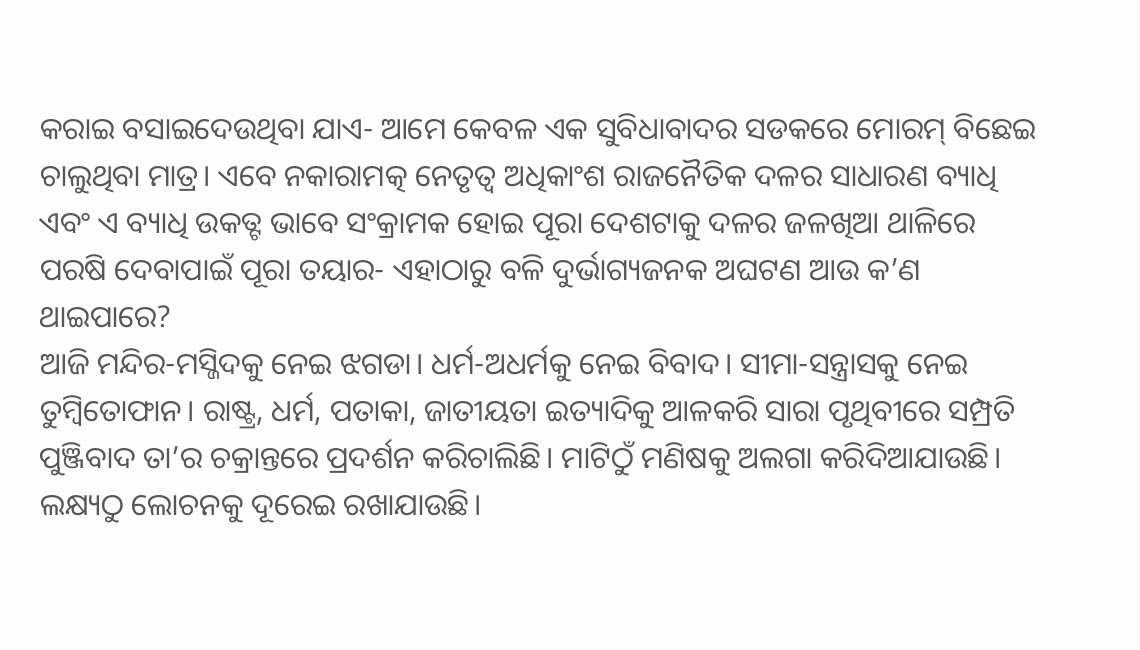କରାଇ ବସାଇଦେଉଥିବା ଯାଏ- ଆମେ କେବଳ ଏକ ସୁବିଧାବାଦର ସଡକରେ ମୋରମ୍ ବିଛେଇ ଚାଲୁଥିବା ମାତ୍ର। ଏବେ ନକାରାମତ୍କ ନେତୃତ୍ୱ ଅଧିକାଂଶ ରାଜନୈତିକ ଦଳର ସାଧାରଣ ବ୍ୟାଧି ଏବଂ ଏ ବ୍ୟାଧି ଉକତ୍ଟ ଭାବେ ସଂକ୍ରାମକ ହୋଇ ପୂରା ଦେଶଟାକୁ ଦଳର ଜଳଖିଆ ଥାଳିରେ ପରଷି ଦେବାପାଇଁ ପୂରା ତୟାର- ଏହାଠାରୁ ବଳି ଦୁର୍ଭାଗ୍ୟଜନକ ଅଘଟଣ ଆଉ କ’ଣ ଥାଇପାରେ?
ଆଜି ମନ୍ଦିର-ମସ୍ଜିଦକୁ ନେଇ ଝଗଡା। ଧର୍ମ-ଅଧର୍ମକୁ ନେଇ ବିବାଦ। ସୀମା-ସନ୍ତ୍ରାସକୁ ନେଇ ତୁମ୍ବିତୋଫାନ। ରାଷ୍ଟ୍ର, ଧର୍ମ, ପତାକା, ଜାତୀୟତା ଇତ୍ୟାଦିକୁ ଆଳକରି ସାରା ପୃଥିବୀରେ ସମ୍ପ୍ରତି ପୁଞ୍ଜିବାଦ ତା’ର ଚକ୍ରାନ୍ତରେ ପ୍ରଦର୍ଶନ କରିଚାଲିଛି। ମାଟିଠୁଁ ମଣିଷକୁ ଅଲଗା କରିଦିଆଯାଉଛି। ଲକ୍ଷ୍ୟଠୁ ଲୋଚନକୁ ଦୂରେଇ ରଖାଯାଉଛି।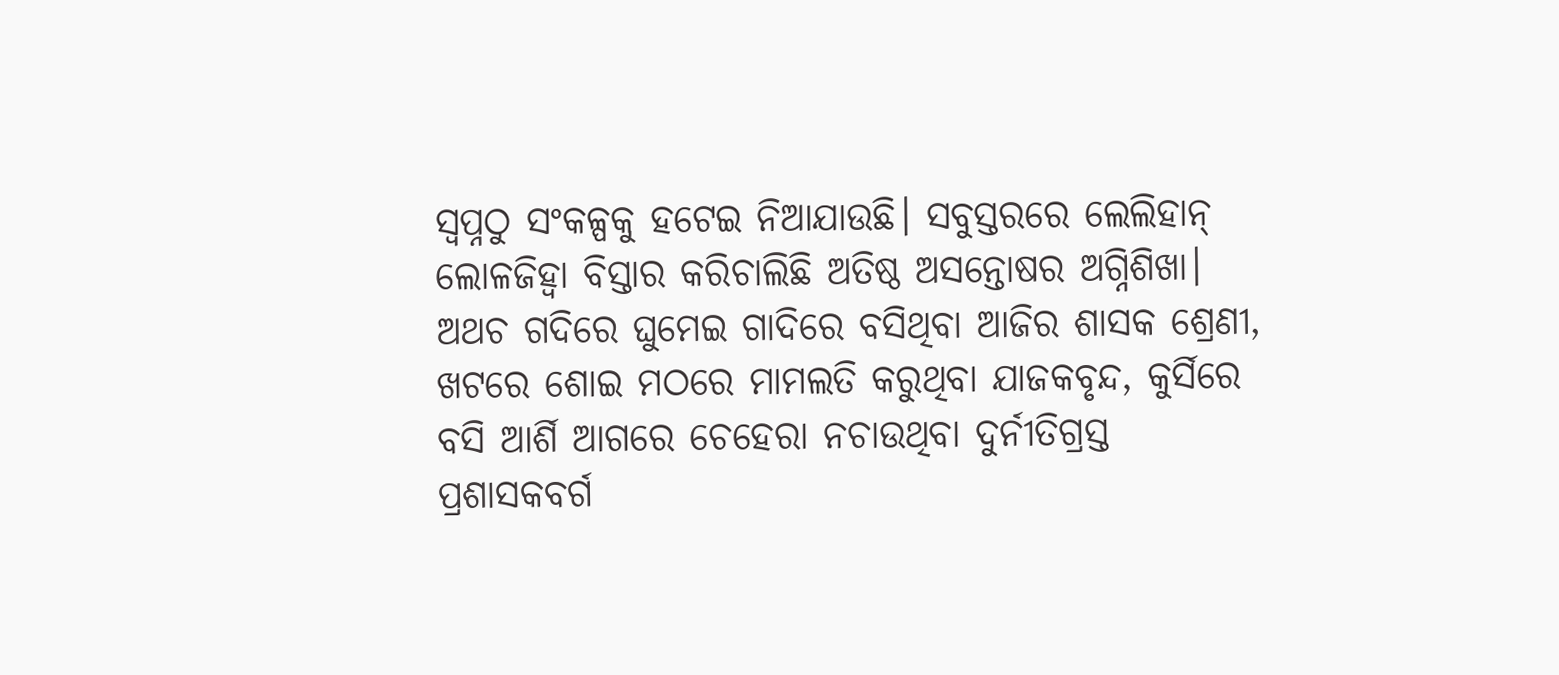ସ୍ବପ୍ନଠୁ ସଂକଳ୍ପକୁ ହଟେଇ ନିଆଯାଉଛି। ସବୁସ୍ତରରେ ଲେଲିହାନ୍ ଲୋଳଜିହ୍ବା ବିସ୍ତାର କରିଚାଲିଛି ଅତିଷ୍ଠ ଅସନ୍ତୋଷର ଅଗ୍ନିଶିଖା। ଅଥଚ ଗଦିରେ ଘୁମେଇ ଗାଦିରେ ବସିଥିବା ଆଜିର ଶାସକ ଶ୍ରେଣୀ, ଖଟରେ ଶୋଇ ମଠରେ ମାମଲତି କରୁଥିବା ଯାଜକବୃନ୍ଦ, କୁର୍ସିରେ ବସି ଆର୍ଶି ଆଗରେ ଚେହେରା ନଚାଉଥିବା ଦୁର୍ନୀତିଗ୍ରସ୍ତ ପ୍ରଶାସକବର୍ଗ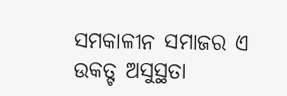ସମକାଳୀନ ସମାଜର ଏ ଉକତ୍ଟ ଅସୁସ୍ଥତା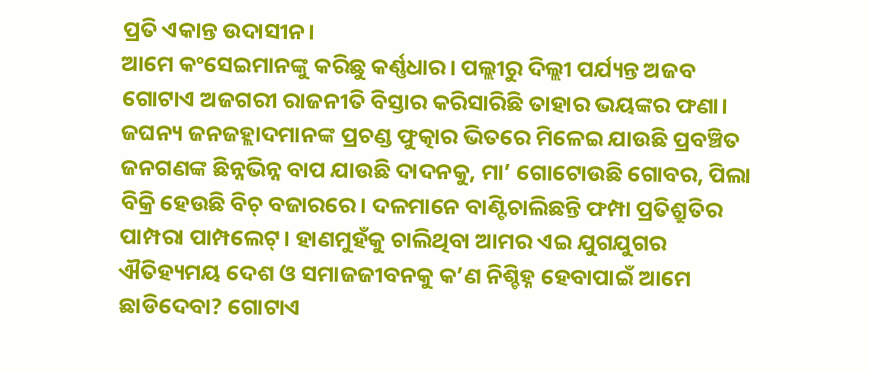ପ୍ରତି ଏକାନ୍ତ ଉଦାସୀନ।
ଆମେ କଂସେଇମାନଙ୍କୁ କରିଛୁ କର୍ଣ୍ଣଧାର। ପଲ୍ଲୀରୁ ଦିଲ୍ଲୀ ପର୍ଯ୍ୟନ୍ତ ଅଜବ ଗୋଟାଏ ଅଜଗରୀ ରାଜନୀତି ବିସ୍ତାର କରିସାରିଛି ତାହାର ଭୟଙ୍କର ଫଣା। ଜଘନ୍ୟ ଜନଜହ୍ଲାଦମାନଙ୍କ ପ୍ରଚଣ୍ଡ ଫୁତ୍କାର ଭିତରେ ମିଳେଇ ଯାଉଛି ପ୍ରବଞ୍ଚିତ ଜନଗଣଙ୍କ ଛିନ୍ନଭିନ୍ନ ବାପ ଯାଉଛି ଦାଦନକୁ, ମା’ ଗୋଟୋଉଛି ଗୋବର, ପିଲା ବିକ୍ରି ହେଉଛି ବିଚ୍ ବଜାରରେ। ଦଳମାନେ ବାଣ୍ଟିଚାଲିଛନ୍ତି ଫମ୍ପା ପ୍ରତିଶ୍ରୁତିର ପାମ୍ପରା ପାମ୍ପଲେଟ୍। ହାଣମୁହଁକୁ ଚାଲିଥିବା ଆମର ଏଇ ଯୁଗଯୁଗର ଐତିହ୍ୟମୟ ଦେଶ ଓ ସମାଜଜୀବନକୁ କ’ଣ ନିଶ୍ଚିହ୍ନ ହେବାପାଇଁ ଆମେ ଛାଡିଦେବା? ଗୋଟାଏ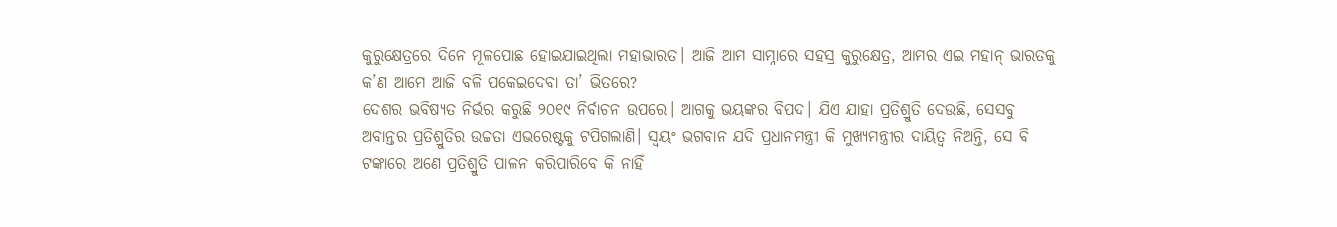କୁରୁକ୍ଷେତ୍ରରେ ଦିନେ ମୂଳପୋଛ ହୋଇଯାଇଥିଲା ମହାଭାରତ। ଆଜି ଆମ ସାମ୍ନାରେ ସହସ୍ର କୁରୁକ୍ଷେତ୍ର, ଆମର ଏଇ ମହାନ୍ ଭାରତକୁ କ’ଣ ଆମେ ଆଜି ବଳି ପକେଇଦେବା ତା’ ଭିତରେ?
ଦେଶର ଭବିଷ୍ୟତ ନିର୍ଭର କରୁଛି ୨୦୧୯ ନିର୍ବାଚନ ଉପରେ। ଆଗକୁ ଭୟଙ୍କର ବିପଦ। ଯିଏ ଯାହା ପ୍ରତିଶ୍ରୁତି ଦେଉଛି, ସେସବୁ ଅବାନ୍ତର ପ୍ରତିଶ୍ରୁତିର ଉଚ୍ଚତା ଏଭରେଷ୍ଟକୁ ଟପିଗଲାଣି। ସ୍ବୟଂ ଭଗବାନ ଯଦି ପ୍ରଧାନମନ୍ତ୍ରୀ କି ମୁଖ୍ୟମନ୍ତ୍ରୀର ଦାୟିତ୍ୱ ନିଅନ୍ତି, ସେ ବି ଟଙ୍କାରେ ଅଣେ ପ୍ରତିଶ୍ରୁତି ପାଳନ କରିପାରିବେ କି ନାହିଁ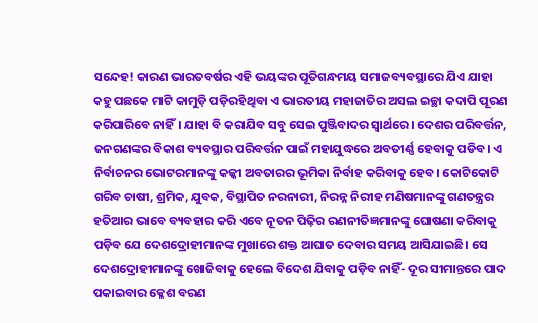ସନ୍ଦେହ! କାରଣ ଭାରତବର୍ଷର ଏହି ଭୟଙ୍କର ପୂତିଗନ୍ଧମୟ ସମାଜବ୍ୟବସ୍ଥାରେ ଯିଏ ଯାହା କହୁ ପଛକେ ମାଟି କାମୁଡ଼ି ପଡ଼ିରହିଥିବା ଏ ଭାରତୀୟ ମହାଜାତିର ଅସଲ ଇଚ୍ଛା କଦାପି ପୂରଣ କରିପାରିବେ ନାହିଁ। ଯାହା ବି କରାଯିବ ସବୁ ସେଇ ପୁଞ୍ଜିବାଦର ସ୍ବାର୍ଥରେ। ଦେଶର ପରିବର୍ତ୍ତନ, ଜନଗଣଙ୍କର ବିକାଶ ବ୍ୟବସ୍ଥାର ପରିବର୍ତ୍ତନ ପାଇଁ ମହାଯୁଦ୍ଧରେ ଅବତୀର୍ଣ୍ଣ ହେବାକୁ ପଡିବ। ଏ ନିର୍ବାଚନର ଭୋଟରମାନଙ୍କୁ କଳ୍କୀ ଅବତାରର ଭୂମିକା ନିର୍ବାହ କରିବାକୁ ହେବ। କୋଟିକୋଟି ଗରିବ ଚାଷୀ, ଶ୍ରମିକ, ଯୁବକ, ବିସ୍ଥାପିତ ନରନାରୀ, ନିରନ୍ନ ନିରୀହ ମଣିଷମାନଙ୍କୁ ଗଣତନ୍ତ୍ରର ହତିଆର ଭାବେ ବ୍ୟବହାର କରି ଏବେ ନୂତନ ପିଢ଼ିର ରଣନୀତିଜ୍ଞମାନଙ୍କୁ ଘୋଷଣା କରିବାକୁ ପଡ଼ିବ ଯେ ଦେଶଦ୍ରୋହୀମାନଙ୍କ ମୁଖାରେ ଶକ୍ତ ଆଘାତ ଦେବାର ସମୟ ଆସିଯାଇଛି। ସେ ଦେଶଦ୍ରୋହୀମାନଙ୍କୁ ଖୋଜିବାକୁ ହେଲେ ବିଦେଶ ଯିବାକୁ ପଡ଼ିବ ନାହିଁ- ଦୂର ସୀମାନ୍ତରେ ପାଦ ପକାଇବାର କ୍ଳେଶ ବରଣ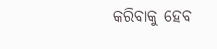କରିବାକୁ ହେବ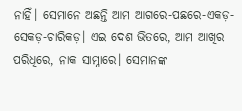ନାହିଁ। ସେମାନେ ଅଛନ୍ତି ଆମ ଆଗରେ-ପଛରେ-ଏକଡ଼-ସେକଡ଼-ଚାରିକଡ଼। ଏଇ ଦେଶ ଭିତରେ, ଆମ ଆଖିର ପରିଧିରେ, ନାକ ସାମ୍ନାରେ। ସେମାନଙ୍କ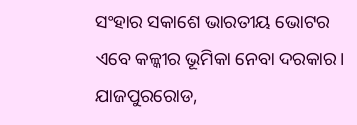ସଂହାର ସକାଶେ ଭାରତୀୟ ଭୋଟର ଏବେ କଳ୍କୀର ଭୂମିକା ନେବା ଦରକାର।
ଯାଜପୁରରୋଡ,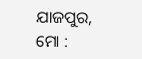ଯାଜପୁର, ମୋ :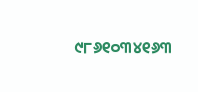୯୮୬୧୦୩୪୧୬୩